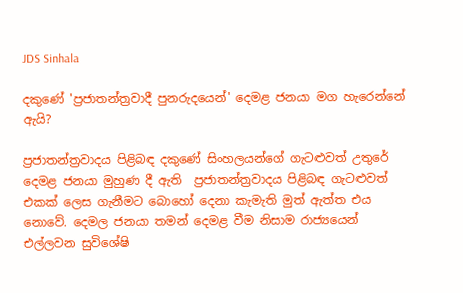JDS Sinhala

දකුණේ 'ප්‍රජාතන්ත්‍රවාදී පුනරුදයෙන්' දෙමළ ජනයා මග හැරෙන්නේ ඇයි?

ප්‍රජාතන්ත්‍රවාදය පිළිබඳ දකුණේ සිංහලයන්ගේ ගැටළුවත් උතුරේ දෙමළ ජනයා මුහුණ දී ඇති  ප්‍රජාතන්ත්‍රවාදය පිළිබඳ ගැටළුවත් එකක් ලෙස ගැනීමට බොහෝ දෙනා කැමැති මුත් ඇත්ත එය නොවේ. දෙමල ජනයා තමන් දෙමළ වීම නිසාම රාජ්‍යයෙන් එල්ලවන සුවිශේෂි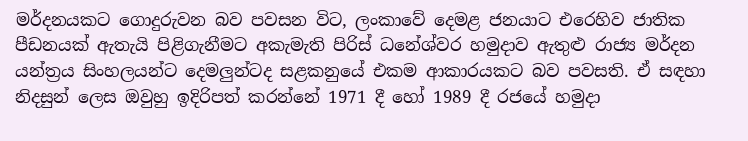මර්දනයකට ගොදුරුවන බව පවසන විට, ලංකාවේ දෙමළ ජනයාට එරෙහිව ජාතික පීඩනයක් ඇතැයි පිළිගැනීමට අකැමැති පිරිස් ධනේශ්වර හමුදාව ඇතුළු රාජ්‍ය මර්දන යන්ත්‍රය සිංහලයන්ට දෙමලුන්ටද සළකනුයේ එකම ආකාරයකට බව පවසති. ඒ සඳහා නිදසුන් ලෙස ඔවුහු ඉදිරිපත් කරන්නේ 1971 දී හෝ 1989 දී රජයේ හමුදා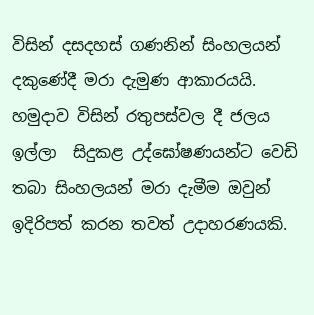විසින් දසදහස් ගණනින් සිංහලයන් දකුණේදී මරා දැමුණ ආකාරයයි. හමුදාව විසින් රතුපස්වල දී ජලය ඉල්ලා  සිදුකළ උද්ඝෝෂණයන්ට වෙඩි තබා සිංහලයන් මරා දැමීම ඔවුන් ඉදිරිපත් කරන තවත් උදාහරණයකි.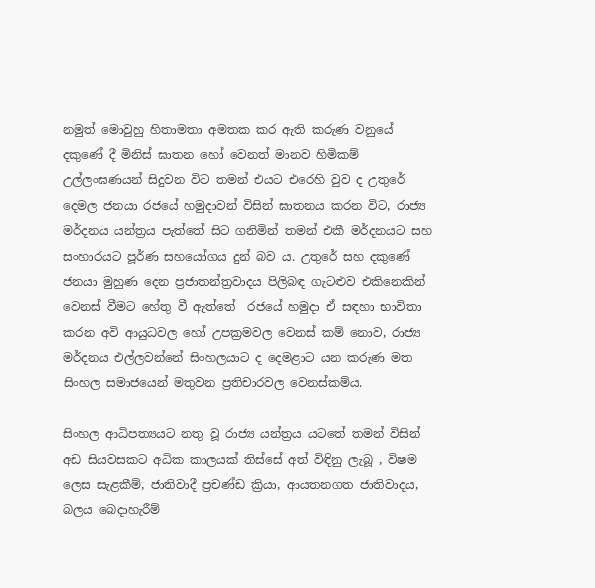නමුත් මොවුහු හිතාමතා අමතක කර ඇති කරුණ වනුයේ දකුණේ දී මිනිස් ඝාතන හෝ වෙනත් මානව හිමිකම් උල්ලංඝණයන් සිදුවන විට තමන් එයට එරෙහි වුව ද උතුරේ දෙමල ජනයා රජයේ හමුදාවන් විසින් ඝාතනය කරන විට, රාජ්‍ය මර්දනය යන්ත්‍රය පැත්තේ සිට ගනිමින් තමන් එකී මර්දනයට සහ සංහාරයට පූර්ණ සහයෝගය දුන් බව ය. උතුරේ සහ දකුණේ ජනයා මුහුණ දෙන ප්‍රජාතන්ත්‍රවාදය පිලිබඳ ගැටළුව එකිනෙකින් වෙනස් වීමට හේතු වී ඇත්තේ  රජයේ හමුදා ඒ සඳහා භාවිතා කරන අවි ආයුධවල හෝ උපක්‍රමවල වෙනස් කම් නොව, රාජ්‍ය මර්දනය එල්ලවන්නේ සිංහලයාට ද දෙමළාට යන කරුණ මත  සිංහල සමාජයෙන් මතුවන ප්‍රතිචාරවල වෙනස්කම්ය.

සිංහල ආධිපත්‍යයට නතු වූ රාජ්‍ය යන්ත්‍රය යටතේ තමන් විසින් අඩ සියවසකට අධික කාලයක් තිස්සේ අත් විඳිනු ලැබූ , විෂම ලෙස සැළකීම්, ජාතිවාදී ප්‍රචණ්ඩ ක්‍රියා, ආයතනගත ජාතිවාදය, බලය බෙදාහැරීම්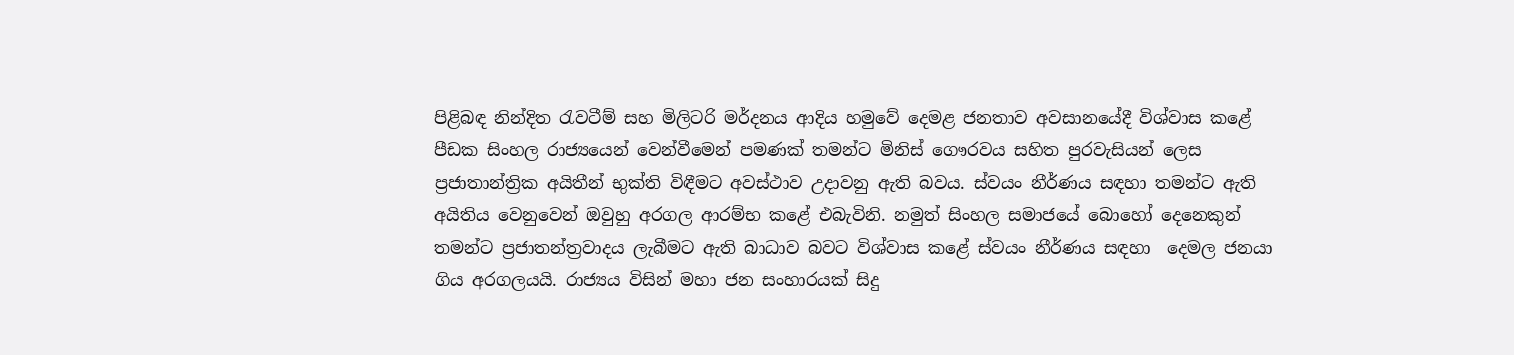පිළිබඳ නින්දිත රැවටීම් සහ මිලිටරි මර්දනය ආදිය හමුවේ දෙමළ ජනතාව අවසානයේදී විශ්වාස කළේ පීඩක සිංහල රාජ්‍යයෙන් වෙන්වීමෙන් පමණක් තමන්ට මිනිස් ගෞරවය සහිත පුරවැසියන් ලෙස ප්‍රජාතාන්ත්‍රික අයිතීන් භුක්ති විඳීමට අවස්ථාව උදාවනු ඇති බවය. ස්වයං නීර්ණය සඳහා තමන්ට ඇති අයිතිය වෙනුවෙන් ඔවුහු අරගල ආරම්භ කළේ එබැවිනි. නමුත් සිංහල සමාජයේ බොහෝ දෙනෙකුන් තමන්ට ප්‍රජාතන්ත්‍රවාදය ලැබීමට ඇති බාධාව බවට විශ්වාස කළේ ස්වයං නීර්ණය සඳහා  දෙමල ජනයා ගිය අරගලයයි. රාජ්‍යය විසින් මහා ජන සංහාරයක් සිදු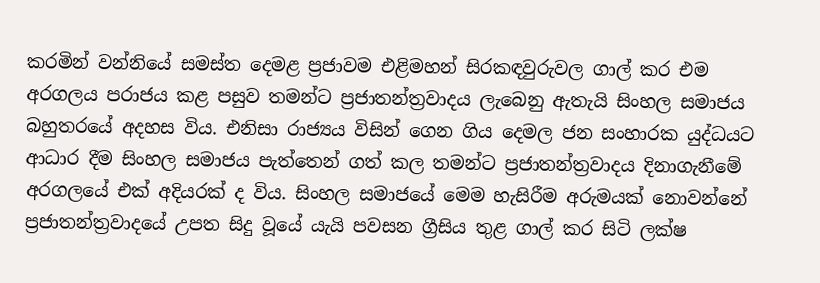කරමින් වන්නියේ සමස්ත දෙමළ ප්‍රජාවම එළිමහන් සිරකඳවුරුවල ගාල් කර එම අරගලය පරාජය කළ පසුව තමන්ට ප්‍රජාතන්ත්‍රවාදය ලැබෙනු ඇතැයි සිංහල සමාජය බහුතරයේ අදහස විය. එනිසා රාජ්‍යය විසින් ගෙන ගිය දෙමල ජන සංහාරක යුද්ධයට ආධාර දීම සිංහල සමාජය පැත්තෙන් ගත් කල තමන්ට ප්‍රජාතන්ත්‍රවාදය දිනාගැනීමේ අරගලයේ එක් අදියරක් ද විය. සිංහල සමාජයේ මෙම හැසිරීම අරුමයක් නොවන්නේ  ප්‍රජාතන්ත්‍රවාදයේ උපත සිදු වූයේ යැයි පවසන ග්‍රීසිය තුළ ගාල් කර සිටි ලක්ෂ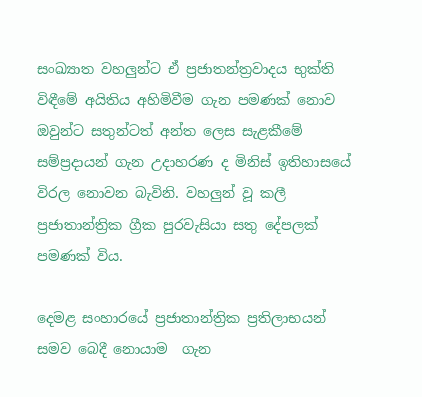සංඛ්‍යාත වහලුන්ට ඒ ප්‍රජාතන්ත්‍රවාදය භුක්ති විඳීමේ අයිතිය අහිමිවීම ගැන පමණක් නොව  ඔවුන්ට සතුන්ටත් අන්ත ලෙස සැළකීමේ සම්ප්‍රදායන් ගැන උදාහරණ ද මිනිස් ඉතිහාසයේ විරල නොවන බැවිනි. වහලුන් වූ කලී ප්‍රජාතාන්ත්‍රික ග්‍රීක පුරවැසියා සතු දේපලක් පමණක් විය.

දෙමළ සංහාරයේ ප්‍රජාතාන්ත්‍රික ප්‍රතිලාභයන් සමව බෙදී නොයාම  ගැන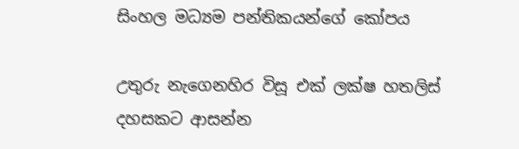සිංහල මධ්‍යම පන්තිකයන්ගේ කෝපය

උතුරු නැගෙනහිර විසූ එක් ලක්ෂ හතලිස් දහසකට ආසන්න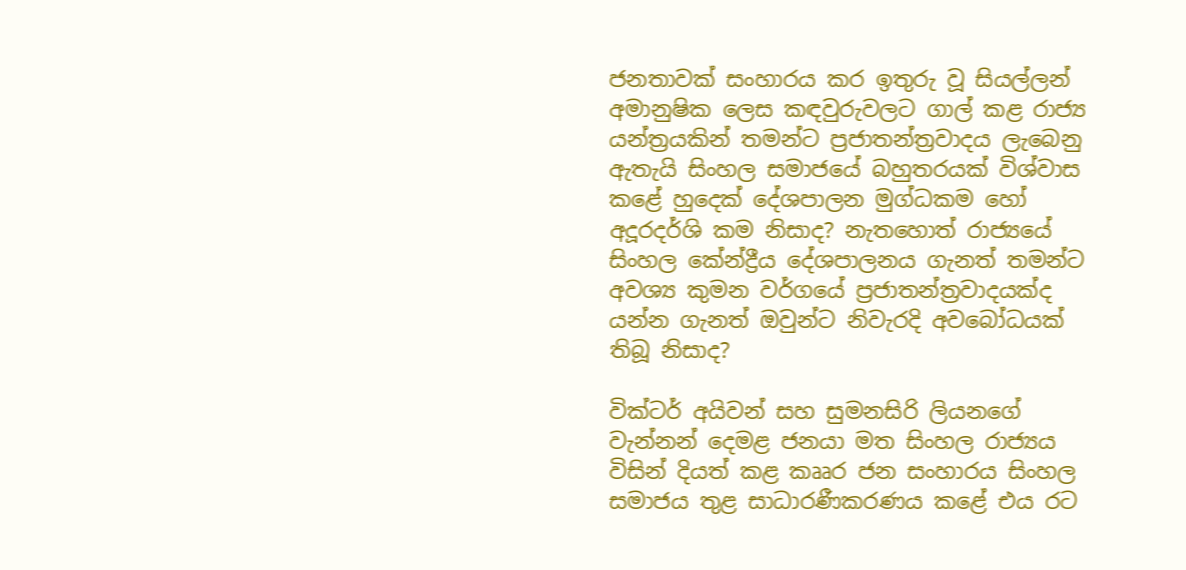ජනතාවක් සංහාරය කර ඉතුරු වූ සියල්ලන් අමානුෂික ලෙස කඳවුරුවලට ගාල් කළ රාජ්‍ය යන්ත්‍රයකින් තමන්ට ප්‍රජාතන්ත්‍රවාදය ලැබෙනු ඇතැයි සිංහල සමාජයේ බහුතරයක් විශ්වාස කළේ හුදෙක් දේශපාලන මුග්ධකම හෝ අදූරදර්ශි කම නිසාද? නැතහොත් රාජ්‍යයේ සිංහල කේන්ද්‍රීය දේශපාලනය ගැනත් තමන්ට අවශ්‍ය කුමන වර්ගයේ ප්‍රජාතන්ත්‍රවාදයක්ද යන්න ගැනත් ඔවුන්ට නිවැරදි අවබෝධයක් තිබූ නිසාද?

වික්ටර් අයිවන් සහ සුමනසිරි ලියනගේ වැන්නන් දෙමළ ජනයා මත සිංහල රාජ්‍යය විසින් දියත් කළ කෲර ජන සංහාරය සිංහල සමාජය තුළ සාධාරණීකරණය කළේ එය රට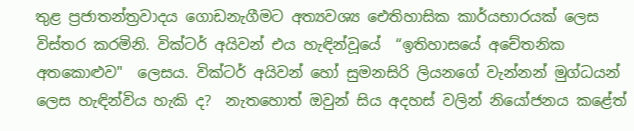තුළ ප්‍රජාතන්ත්‍රවාදය ගොඩනැගීමට අත්‍යවශ්‍ය ඓතිහාසික කාර්යභාරයක් ලෙස විස්තර කරමිනි. වික්ටර් අයිවන් එය හැඳින්වූයේ  “ඉතිහාසයේ අචේතනික අතකොළුව"  ලෙසය. වික්ටර් අයිවන් හෝ සුමනසිරි ලියනගේ වැන්නන් මුග්ධයන් ලෙස හැඳින්විය හැකි ද?  නැතහොත් ඔවුන් සිය අදහස් වලින් නියෝජනය කළේත්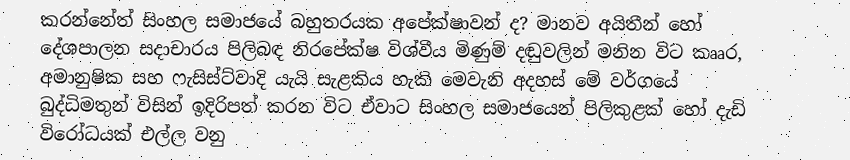කරන්නේත් සිංහල සමාජයේ බහුතරයක අපේක්ෂාවන් ද? මානව අයිතීන් හෝ දේශපාලන සදාචාරය පිලිබඳ නිරපේක්ෂ විශ්වීය මිණුම් දඬුවලින් මනින විට කෲර, අමානුෂික සහ ෆැසිස්ට්වාදි යැයි සැළකිය හැකි මෙවැනි අදහස් මේ වර්ගයේ බුද්ධිමතුන් විසින් ඉදිරිපත් කරන විට ඒවාට සිංහල සමාජයෙන් පිලිකුළක් හෝ දැඩි විරෝධයක් එල්ල වනු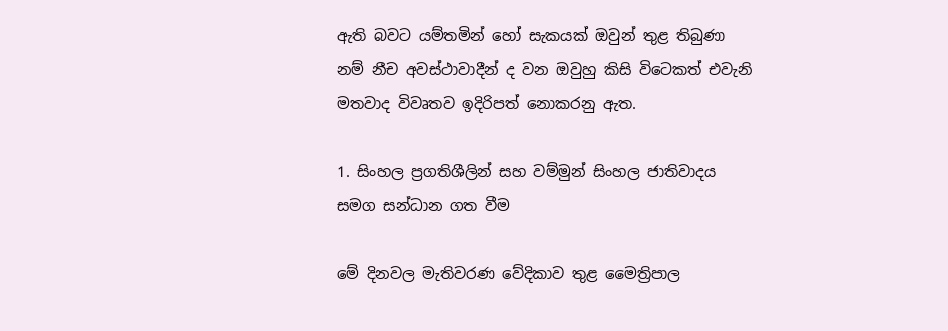ඇති බවට යම්තමින් හෝ සැකයක් ඔවුන් තුළ තිබුණා නම් නීච අවස්ථාවාදීන් ද වන ඔවුහු කිසි විටෙකත් එවැනි මතවාද විවෘතව ඉදිරිපත් නොකරනු ඇත.

1. සිංහල ප්‍රගතිශීලින් සහ වම්මුන් සිංහල ජාතිවාදය සමග සන්ධාන ගත වීම

මේ දිනවල මැතිවරණ වේදිකාව තුළ මෛත්‍රිපාල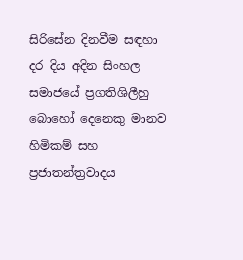සිරිසේන දිනවීම සඳහා දර දිය අදින සිංහල සමාජයේ ප්‍රගතිශිලීහු බොහෝ දෙනෙකු මානව හිමිකම් සහ ප්‍රජාතන්ත්‍රවාදය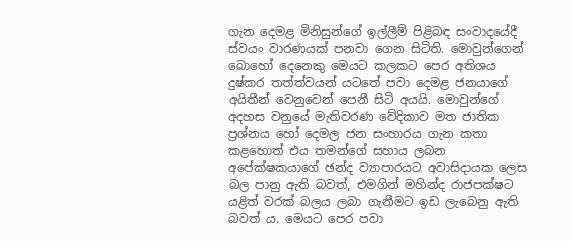ගැන දෙමළ මිනිසුන්ගේ ඉල්ලීම් පිළිබඳ සංවාදයේදී  ස්වයං වාරණයක් පනවා ගෙන සිටිති. මොවුන්ගෙන් බොහෝ දෙනෙකු මෙයට කලකට පෙර අතිශය දුෂ්කර තත්ත්වයන් යටතේ පවා දෙමළ ජනයාගේ අයිතීන් වෙනුවෙන් පෙනී සිටි අයයි. මොවුන්ගේ අදහස වනුයේ මැතිවරණ වේදිකාව මත ජාතික ප්‍රශ්නය හෝ දෙමල ජන සංහාරය ගැන කතා කළහොත් එය තමන්ගේ සහාය ලබන අපේක්ෂකයාගේ ඡන්ද ව්‍යාපාරයට අවාසිදායක ලෙස බල පානු ඇති බවත්, එමගින් මහින්ද රාජපක්ෂට යළිත් වරක් බලය ලබා ගැනීමට ඉඩ ලැබෙනු ඇති බවත් ය. මෙයට පෙර පවා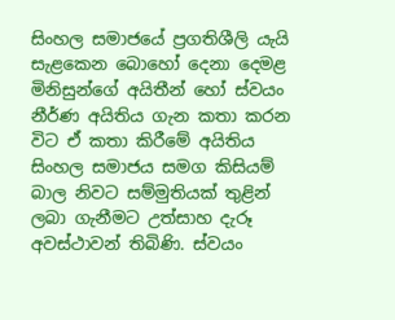සිංහල සමාජයේ ප්‍රගතිශීලි යැයි සැළකෙන බොහෝ දෙනා දෙමළ මිනිසුන්ගේ අයිතීන් හෝ ස්වයං නීර්ණ අයිතිය ගැන කතා කරන විට ඒ කතා කිරීමේ අයිතිය සිංහල සමාජය සමග කිසියම් බාල නිවට සම්මුතියක් තුළින් ලබා ගැනීමට උත්සාහ දැරූ අවස්ථාවන් තිබිණි. ස්වයං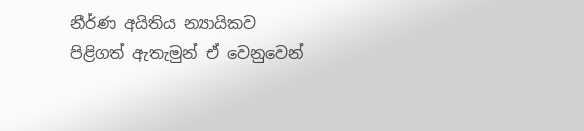නීර්ණ අයිතිය න්‍යායිකව පිළිගත් ඇතැමුන් ඒ වෙනුවෙන්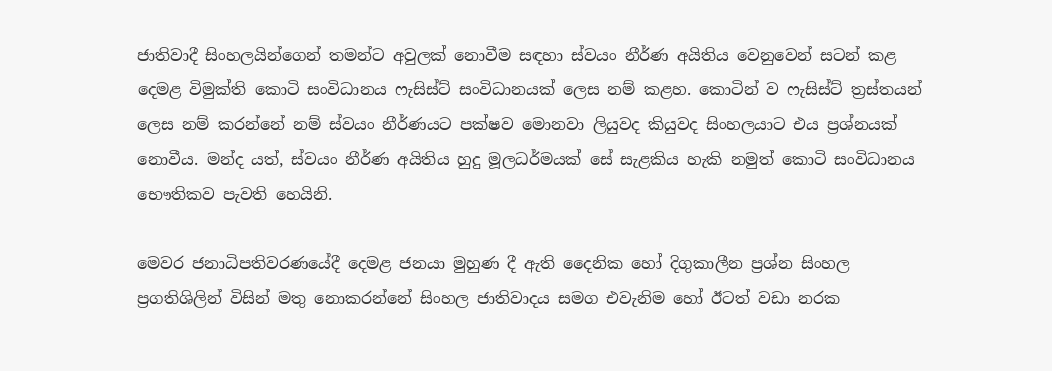ජාතිවාදී සිංහලයින්ගෙන් තමන්ට අවුලක් නොවීම සඳහා ස්වයං නීර්ණ අයිතිය වෙනුවෙන් සටන් කළ දෙමළ විමුක්ති කොටි සංවිධානය ෆැසිස්ට් සංවිධානයක් ලෙස නම් කළහ. කොටින් ව ෆැසිස්ට් ත්‍රස්තයන් ලෙස නම් කරන්නේ නම් ස්වයං නීර්ණයට පක්ෂව මොනවා ලියුවද කියුවද සිංහලයාට එය ප්‍රශ්නයක් නොවීය. මන්ද යත්, ස්වයං නීර්ණ අයිතිය හුදු මූලධර්මයක් සේ සැළකිය හැකි නමුත් කොටි සංවිධානය භෞතිකව පැවති හෙයිනි.

මෙවර ජනාධිපතිවරණයේදී දෙමළ ජනයා මුහුණ දී ඇති දෛනික හෝ දිගුකාලීන ප්‍රශ්න සිංහල ප්‍රගතිශිලින් විසින් මතු නොකරන්නේ සිංහල ජාතිවාදය සමග එවැනිම හෝ ඊටත් වඩා නරක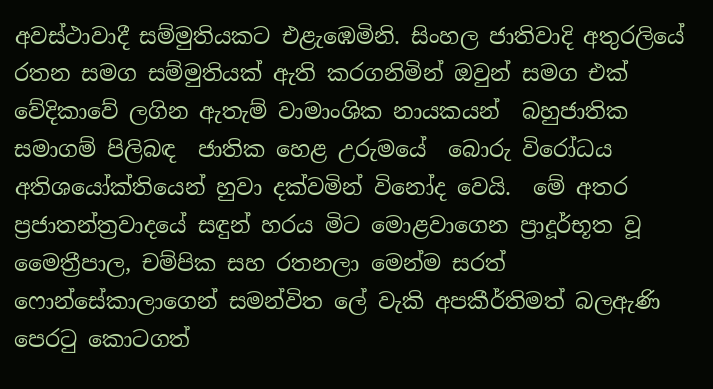අවස්ථාවාදී සම්මුතියකට එළැඹෙමිනි. සිංහල ජාතිවාදි අතුරලියේ රතන සමග සම්මුතියක් ඇති කරගනිමින් ඔවුන් සමග එක් වේදිකාවේ ලගින ඇතැම් වාමාංශික නායකයන්  බහුජාතික සමාගම් පිලිබඳ  ජාතික හෙළ උරුමයේ  බොරු විරෝධය අතිශයෝක්තියෙන් හුවා දක්වමින් විනෝද වෙයි.  මේ අතර ප්‍රජාතන්ත්‍රවාදයේ සඳුන් හරය මිට මොළවාගෙන ප්‍රාදූර්භූත වූ මෛත්‍රීපාල, චම්පික සහ රතනලා මෙන්ම සරත් ෆොන්සේකාලාගෙන් සමන්විත ලේ වැකි අපකීර්තිමත් බලඇණි පෙරටු කොටගත්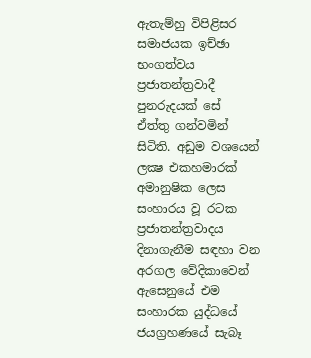ඇතැම්හු විපිළිසර සමාජයක ඉච්ඡා භංගත්වය ප්‍රජාතන්ත්‍රවාදී පුනරුදයක් සේ  ඒත්තු ගන්වමින් සිටිති. අඩුම වශයෙන් ලක්‍ෂ එකහමාරක් අමානුෂික ලෙස සංහාරය වූ රටක ප්‍රජාතන්ත්‍රවාදය දිනාගැනීම සඳහා වන අරගල වේදිකාවෙන් ඇසෙනුයේ එම සංහාරක යුද්ධයේ ජයග්‍රහණයේ සැබෑ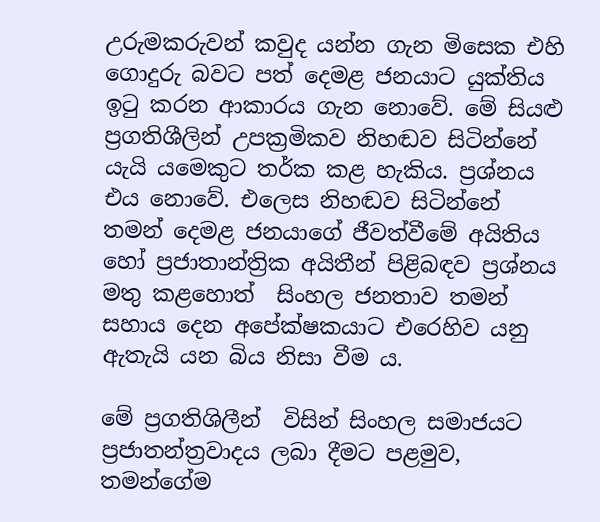උරුමකරුවන් කවුද යන්න ගැන මිසෙක එහි ගොදුරු බවට පත් දෙමළ ජනයාට යුක්තිය ඉටු කරන ආකාරය ගැන නොවේ. මේ සියළු ප්‍රගතිශීලින් උපක්‍රමිකව නිහඬව සිටින්නේ යැයි යමෙකුට තර්ක කළ හැකිය. ප්‍රශ්නය එය නොවේ. එලෙස නිහඬව සිටින්නේ තමන් දෙමළ ජනයාගේ ජීවත්වීමේ අයිතිය හෝ ප්‍රජාතාන්ත්‍රික අයිතීන් පිළිබඳව ප්‍රශ්නය මතු කළහොත්  සිංහල ජනතාව තමන් සහාය දෙන අපේක්ෂකයාට එරෙහිව යනු ඇතැයි යන බිය නිසා වීම ය.

මේ ප්‍රගතිශිලීන්  විසින් සිංහල සමාජයට ප්‍රජාතන්ත්‍රවාදය ලබා දීමට පළමුව, තමන්ගේම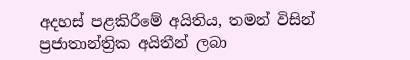අදහස් පළකිරීමේ අයිතිය, තමන් විසින් ප්‍රජාතාන්ත්‍රික අයිතීන් ලබා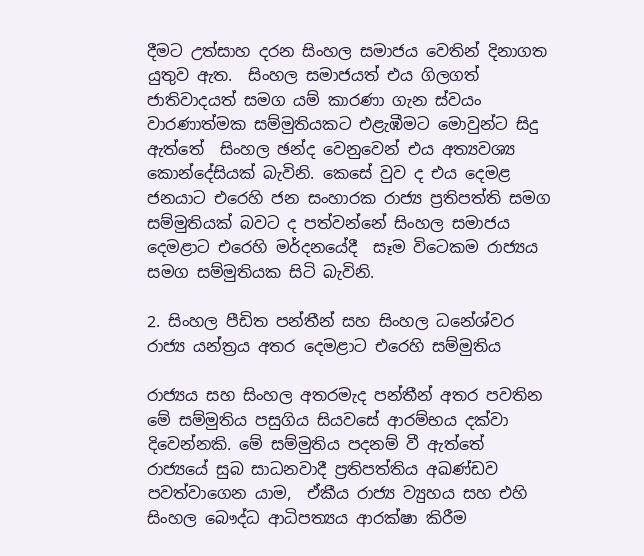දීමට උත්සාහ දරන සිංහල සමාජය වෙතින් දිනාගත යුතුව ඇත.  සිංහල සමාජයත් එය ගිලගත් ජාතිවාදයත් සමග යම් කාරණා ගැන ස්වයං වාරණාත්මක සම්මුතියකට එළැඹීමට මොවුන්ට සිදු ඇත්තේ  සිංහල ඡන්ද වෙනුවෙන් එය අත්‍යවශ්‍ය කොන්දේසියක් බැවිනි. කෙසේ වුව ද එය දෙමළ ජනයාට එරෙහි ජන සංහාරක රාජ්‍ය ප්‍රතිපත්ති සමග සම්මුතියක් බවට ද පත්වන්නේ සිංහල සමාජය දෙමළාට එරෙහි මර්දනයේදී  සෑම විටෙකම රාජ්‍යය සමග සම්මුතියක සිටි බැවිනි.

2. සිංහල පීඩිත පන්තීන් සහ සිංහල ධනේශ්වර රාජ්‍ය යන්ත්‍රය අතර දෙමළාට එරෙහි සම්මුතිය

රාජ්‍යය සහ සිංහල අතරමැද පන්තීන් අතර පවතින මේ සම්මුතිය පසුගිය සියවසේ ආරම්භය දක්වා දිවෙන්නකි. මේ සම්මුතිය පදනම් වී ඇත්තේ  රාජ්‍යයේ සුබ සාධනවාදී ප්‍රතිපත්තිය අඛණ්ඩව පවත්වාගෙන යාම,  ඒකීය රාජ්‍ය ව්‍යුහය සහ එහි සිංහල බෞද්ධ ආධිපත්‍යය ආරක්ෂා කිරීම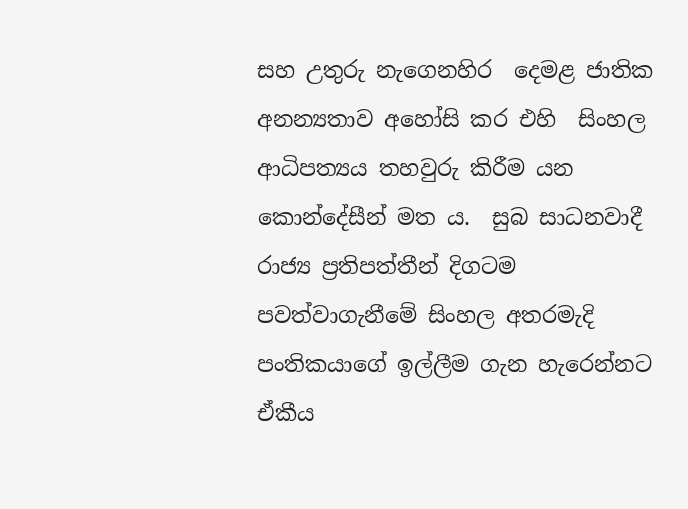සහ උතුරු නැගෙනහිර  දෙමළ ජාතික අනන්‍යතාව අහෝසි කර එහි  සිංහල ආධිපත්‍යය තහවුරු කිරීම යන කොන්දේසීන් මත ය.  සුබ සාධනවාදී රාජ්‍ය ප්‍රතිපත්තීන් දිගටම පවත්වාගැනීමේ සිංහල අතරමැදි පංතිකයාගේ ඉල්ලීම ගැන හැරෙන්නට ඒකීය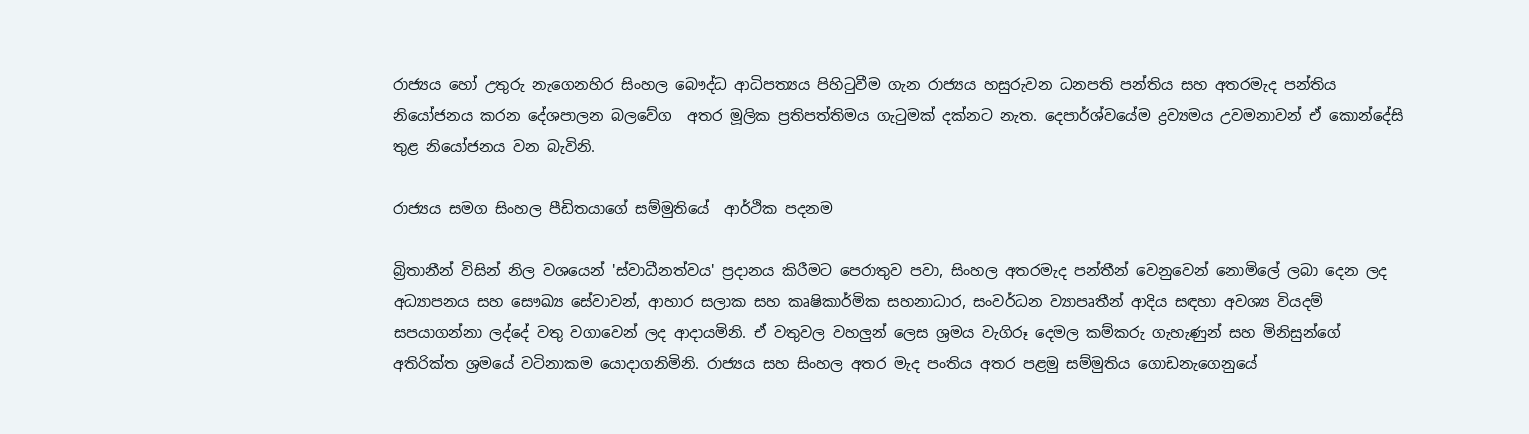රාජ්‍යය හෝ උතුරු නැගෙනහිර සිංහල බෞද්ධ ආධිපත්‍යය පිහිටුවීම ගැන රාජ්‍යය හසුරුවන ධනපති පන්තිය සහ අතරමැද පන්තිය නියෝජනය කරන දේශපාලන බලවේග  අතර මූලික ප්‍රතිපත්තිමය ගැටුමක් දක්නට නැත. දෙපාර්ශ්වයේම ද්‍රව්‍යමය උවමනාවන් ඒ කොන්දේසි තුළ නියෝජනය වන බැවිනි.

රාජ්‍යය සමග සිංහල පීඩිතයාගේ සම්මුතියේ  ආර්ථික පදනම

බ්‍රිතානීන් විසින් නිල වශයෙන් 'ස්වාධීනත්වය' ප්‍රදානය කිරීමට පෙරාතුව පවා, සිංහල අතරමැද පන්තීන් වෙනුවෙන් නොමිලේ ලබා දෙන ලද අධ්‍යාපනය සහ සෞඛ්‍ය සේවාවන්, ආහාර සලාක සහ කෘෂිකාර්මික සහනාධාර, සංවර්ධන ව්‍යාපෘතීන් ආදිය සඳහා අවශ්‍ය වියදම් සපයාගන්නා ලද්දේ වතු වගාවෙන් ලද ආදායමිනි. ඒ වතුවල වහලුන් ලෙස ශ්‍රමය වැගිරූ දෙමල කම්කරු ගැහැණුන් සහ මිනිසුන්ගේ අතිරික්ත ශ්‍රමයේ වටිනාකම යොදාගනිමිනි. රාජ්‍යය සහ සිංහල අතර මැද පංතිය අතර පළමු සම්මුතිය ගොඩනැගෙනුයේ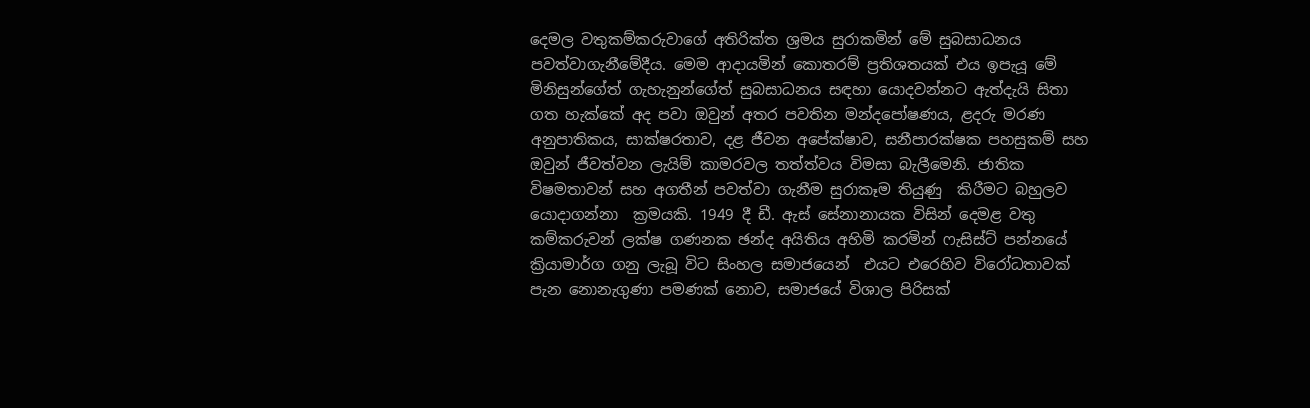දෙමල වතුකම්කරුවාගේ අතිරික්ත ශ්‍රමය සුරාකමින් මේ සුබසාධනය පවත්වාගැනීමේදීය. මෙම ආදායමින් කොතරම් ප්‍රතිශතයක් එය ඉපැයූ මේ මිනිසුන්ගේත් ගැහැනුන්ගේත් සුබසාධනය සඳහා යොදවන්නට ඇත්දැයි සිතා ගත හැක්කේ අද පවා ඔවුන් අතර පවතින මන්දපෝෂණය, ළදරු මරණ අනුපාතිකය, සාක්ෂරතාව, දළ ජීවන අපේක්ෂාව, සනීපාරක්ෂක පහසුකම් සහ ඔවුන් ජීවත්වන ලැයිම් කාමරවල තත්ත්වය විමසා බැලීමෙනි. ජාතික විෂමතාවන් සහ අගතීන් පවත්වා ගැනීම සුරාකෑම තියුණු  කිරීමට බහුලව යොදාගන්නා  ක්‍රමයකි. 1949 දී ඩී. ඇස් සේනානායක විසින් දෙමළ වතු කම්කරුවන් ලක්ෂ ගණනක ඡන්ද අයිතිය අහිමි කරමින් ෆැසිස්ට් පන්නයේ ක්‍රියාමාර්ග ගනු ලැබූ විට සිංහල සමාජයෙන්  එයට එරෙහිව විරෝධතාවක් පැන නොනැගුණා පමණක් නොව, සමාජයේ විශාල පිරිසක්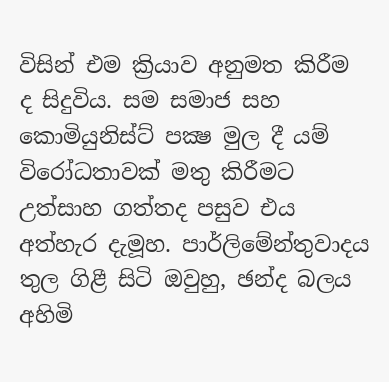විසින් එම ක්‍රියාව අනුමත කිරීම ද සිදුවිය. සම සමාජ සහ කොමියුනිස්ට් පක්‍ෂ මුල දී යම් විරෝධතාවක් මතු කිරීමට උත්සාහ ගත්තද පසුව එය අත්හැර දැමූහ. පාර්ලිමේන්තුවාදය තුල ගිළී සිටි ඔවුහු, ඡන්ද බලය අහිමි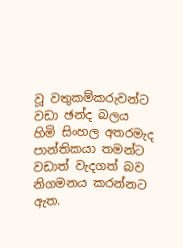වූ වතුකම්කරුවන්ට වඩා ඡන්ද බලය හිමි සිංහල අතරමැද පාන්තිකයා තමන්ට වඩාත් වැදගත් බව නිගමනය කරන්නට ඇත.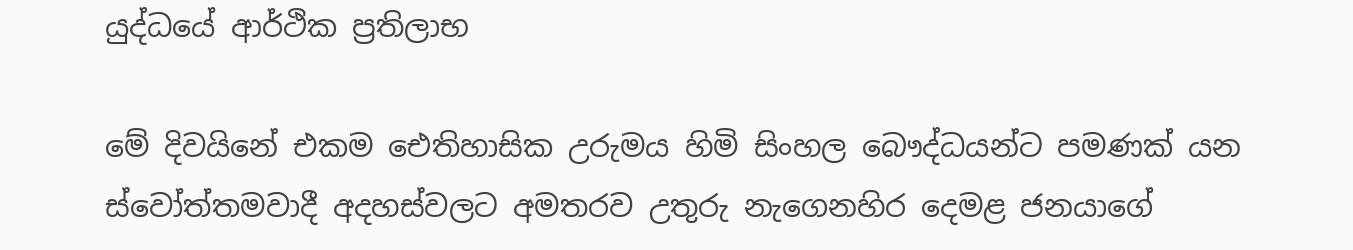යුද්ධයේ ආර්ථික ප්‍රතිලාභ

මේ දිවයිනේ එකම ඓතිහාසික උරුමය හිමි සිංහල බෞද්ධයන්ට පමණක් යන ස්වෝත්තමවාදී අදහස්වලට අමතරව උතුරු නැගෙනහිර දෙමළ ජනයාගේ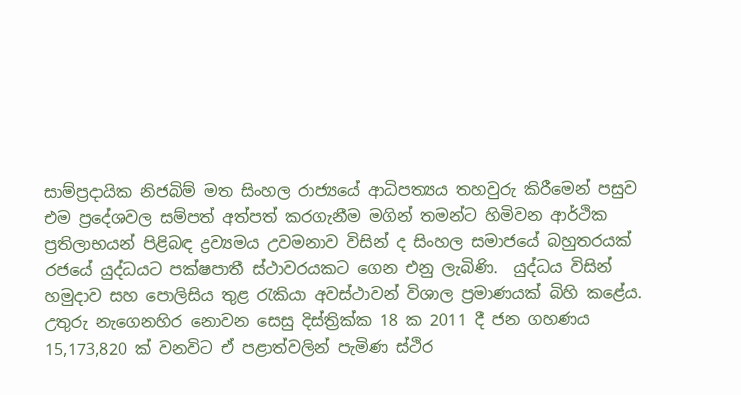සාම්ප්‍රදායික නිජබිම් මත සිංහල රාජ්‍යයේ ආධිපත්‍යය තහවුරු කිරීමෙන් පසුව එම ප්‍රදේශවල සම්පත් අත්පත් කරගැනීම මගින් තමන්ට හිමිවන ආර්ථික ප්‍රතිලාභයන් පිළිබඳ ද්‍රව්‍යමය උවමනාව විසින් ද සිංහල සමාජයේ බහුතරයක් රජයේ යුද්ධයට පක්ෂපාතී ස්ථාවරයකට ගෙන එනු ලැබිණි.  යුද්ධය විසින් හමුදාව සහ පොලිසිය තුළ රැකියා අවස්ථාවන් විශාල ප්‍රමාණයක් බිහි කළේය. උතුරු නැගෙනහිර නොවන සෙසු දිස්ත්‍රික්ක 18 ක 2011 දී ජන ගහණය 15,173,820 ක් වනවිට ඒ පළාත්වලින් පැමිණ ස්ථිර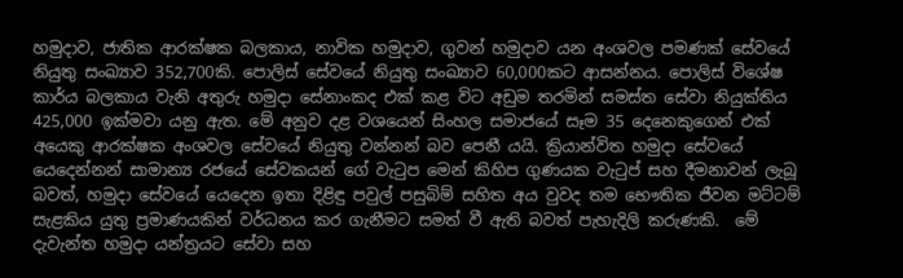හමුදාව, ජාතික ආරක්ෂක බලකාය, නාවික හමුදාව, ගුවන් හමුදාව යන අංශවල පමණක් සේවයේ නියුතු සංඛ්‍යාව 352,700කි. පොලිස් සේවයේ නියුතු සංඛ්‍යාව 60,000කට ආසන්නය. පොලිස් විශේෂ කාර්ය බලකාය වැනි අතුරු හමුදා සේනාංකද එක් කළ විට අඩුම තරමින් සමස්ත සේවා නියුක්තිය 425,000 ඉක්මවා යනු ඇත. මේ අනුව දළ වශයෙන් සිංහල සමාජයේ සෑම 35 දෙනෙකුගෙන් එක් අයෙකු ආරක්ෂක අංශවල සේවයේ නියුතු වන්නන් බව පෙනී යයි. ක්‍රියාන්විත හමුදා සේවයේ යෙදෙන්නන් සාමාන්‍ය රජයේ සේවකයන් ගේ වැටුප මෙන් කිහිප ගුණයක වැටුප් සහ දීමනාවන් ලැබූ බවත්, හමුදා සේවයේ යෙදෙන ඉතා දිළිඳු පවුල් පසුබිම් සහිත අය වුවද තම භෞතික ජීවන මට්ටම් සැළකිය යුතු ප්‍රමාණයකින් වර්ධනය කර ගැනීමට සමත් වී ඇති බවත් පැහැදිලි කරුණකි.  මේ දැවැන්ත හමුදා යන්ත්‍රයට සේවා සහ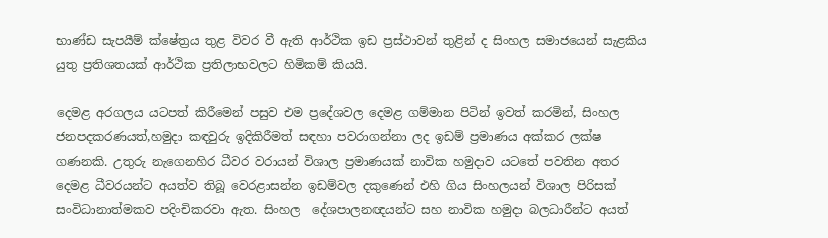භාණ්ඩ සැපයීම් ක්ෂේත්‍රය තුළ විවර වී ඇති ආර්ථික ඉඩ ප්‍රස්ථාවන් තුළින් ද සිංහල සමාජයෙන් සැළකිය යුතු ප්‍රතිශතයක් ආර්ථික ප්‍රතිලාභවලට හිමිකම් කියයි.

දෙමළ අරගලය යටපත් කිරීමෙන් පසුව එම ප්‍රදේශවල දෙමළ ගම්මාන පිටින් ඉවත් කරමින්, සිංහල ජනපදකරණයත්,හමුදා කඳවුරු ඉදිකිරීමත් සඳහා පවරාගන්නා ලද ඉඩම් ප්‍රමාණය අක්කර ලක්ෂ ගණනකි. උතුරු නැගෙනහිර ධීවර වරායන් විශාල ප්‍රමාණයක් නාවික හමුදාව යටතේ පවතින අතර දෙමළ ධීවරයන්ට අයත්ව තිබූ වෙරළාසන්න ඉඩම්වල දකුණෙන් එහි ගිය සිංහලයන් විශාල පිරිසක් සංවිධානාත්මකව පදිංචිකරවා ඇත. සිංහල  දේශපාලනඥයන්ට සහ නාවික හමුදා බලධාරීන්ට අයත්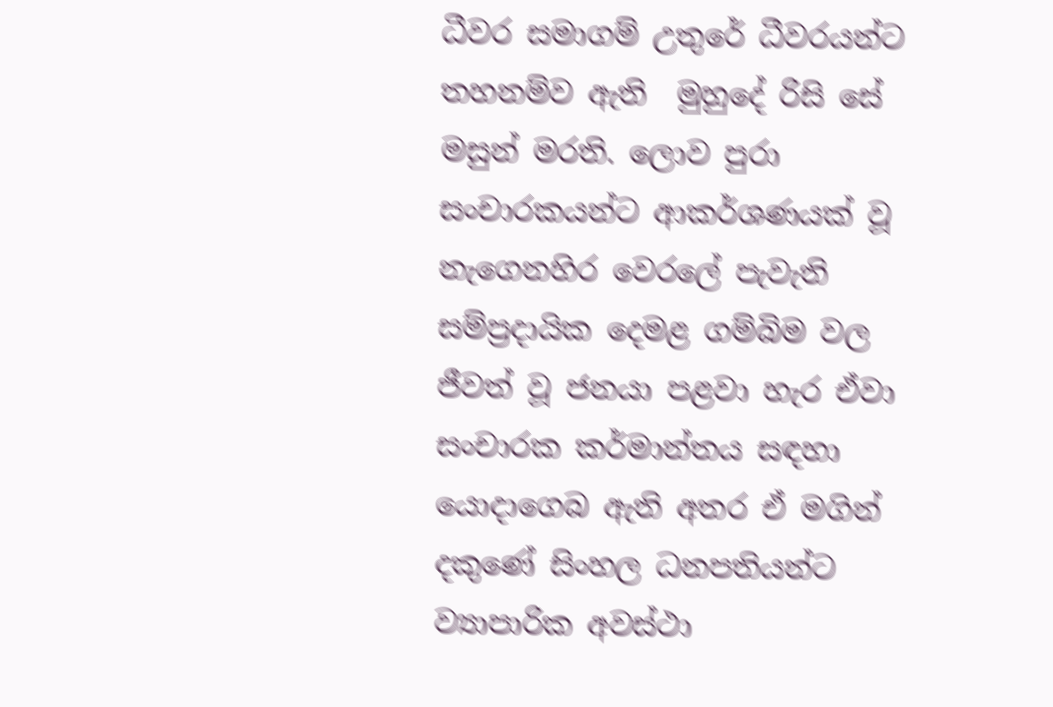ධීවර සමාගම් උතුරේ ධීවරයන්ට තහනම්ව ඇති  මුහුදේ රිසි සේ මසුන් මරති. ලොව පුරා සංචාරකයන්ට ආකර්ශණයක් වූ නැගෙනහිර වෙරලේ පැවැති සම්ප්‍රදායික දෙමළ ගම්බිම වල ජීවත් වූ ජනයා පළවා හැර ඒවා සංචාරක කර්මාන්තය සඳහා යොදාගෙබ ඇති අතර ඒ මගින් දකුණේ සිංහල ධනපතියන්ට ව්‍යාපාරික අවස්ථා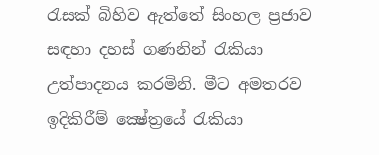රැසක් බිහිව ඇත්තේ සිංහල ප්‍රජාව සඳහා දහස් ගණනින් රැකියා උත්පාදනය කරමිනි. මීට අමතරව ඉදිකිරීම් ක්‍ෂේත්‍රයේ රැකියා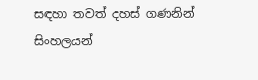සඳහා තවත් දහස් ගණනින් සිංහලයන්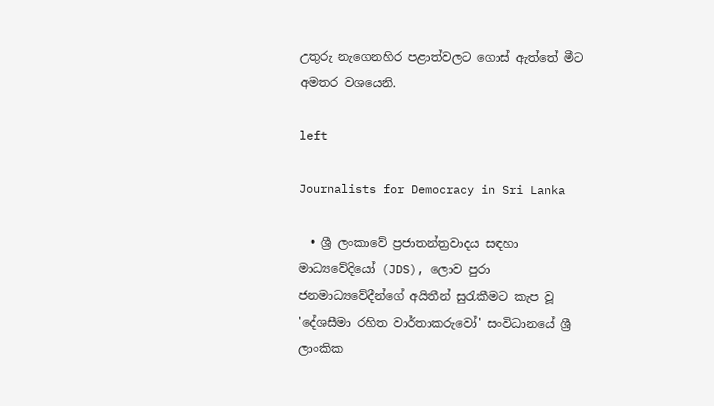උතුරු නැගෙනහිර පළාත්වලට ගොස් ඇත්තේ මීට අමතර වශයෙනි.

left

Journalists for Democracy in Sri Lanka

  • ශ්‍රී ලංකාවේ ප්‍රජාතන්ත්‍රවාදය සඳහා මාධ්‍යවේදියෝ (JDS), ලොව පුරා ජනමාධ්‍යවේදීන්ගේ අයිතීන් සුරැකීමට කැප වූ 'දේශසීමා රහිත වාර්තාකරුවෝ' සංවිධානයේ ශ්‍රී ලාංකික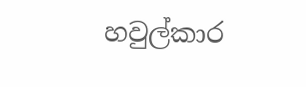හවුල්කාර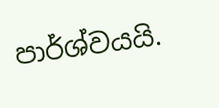පාර්ශ්වයයි.